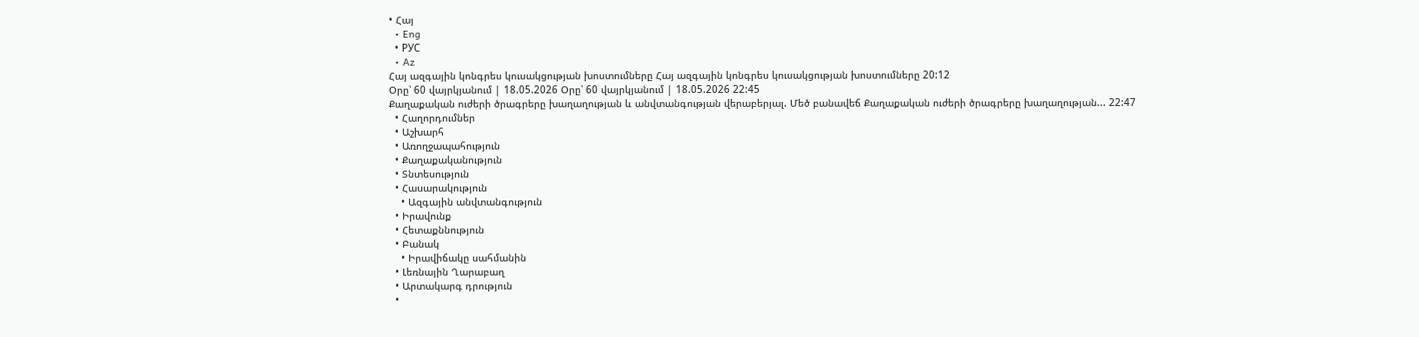• Հայ
  • Eng
  • РУС
  • Az
Հայ ազգային կոնգրես կուսակցության խոստումները Հայ ազգային կոնգրես կուսակցության խոստումները 20:12
Օրը՝ 60 վայրկյանում | 18.05.2026 Օրը՝ 60 վայրկյանում | 18.05.2026 22:45
Քաղաքական ուժերի ծրագրերը խաղաղության և անվտանգության վերաբերյալ. Մեծ բանավեճ Քաղաքական ուժերի ծրագրերը խաղաղության... 22:47
  • Հաղորդումներ
  • Աշխարհ
  • Առողջապահություն
  • Քաղաքականություն
  • Տնտեսություն
  • Հասարակություն
    • Ազգային անվտանգություն
  • Իրավունք
  • Հետաքննություն
  • Բանակ
    • Իրավիճակը սահմանին
  • Լեռնային Ղարաբաղ
  • Արտակարգ դրություն
  •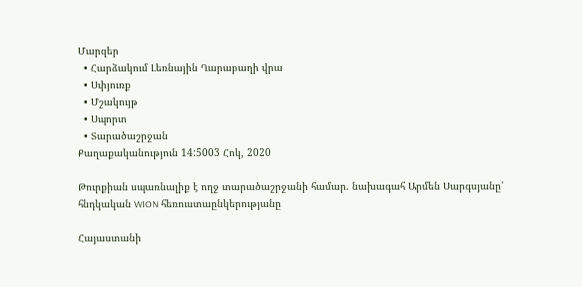Մարզեր
  • Հարձակում Լեռնային Ղարաբաղի վրա
  • Սփյուռք
  • Մշակույթ
  • Սպորտ
  • Տարածաշրջան
Քաղաքականություն 14:5003 Հոկ, 2020

Թուրքիան սպառնալիք է ողջ տարածաշրջանի համար. նախագահ Արմեն Սարգսյանը՝ հնդկական WION հեռուստաընկերությանը

Հայաստանի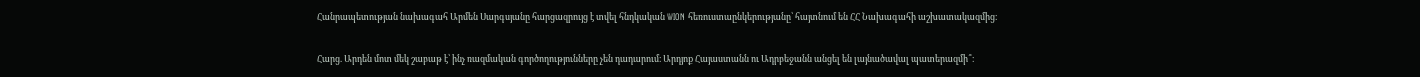Հանրապետության նախագահ Արմեն Սարգսյանը հարցազրույց է տվել հնդկական WION հեռուստաընկերությանը՝ հայտնում են ՀՀ Նախագահի աշխատակազմից։

Հարց. Արդեն մոտ մեկ շաբաթ է՝ ինչ ռազմական գործողությունները չեն դադարում։ Արդյոք Հայաստանն ու Ադրբեջանն անցել են լայնածավալ պատերազմի՞։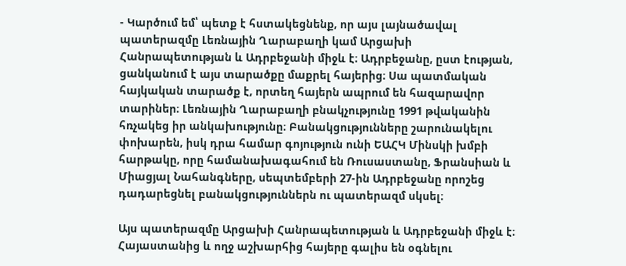- Կարծում եմ՝ պետք է հստակեցնենք, որ այս լայնածավալ պատերազմը Լեռնային Ղարաբաղի կամ Արցախի Հանրապետության և Ադրբեջանի միջև է։ Ադրբեջանը, ըստ էության, ցանկանում է այս տարածքը մաքրել հայերից։ Սա պատմական հայկական տարածք է, որտեղ հայերն ապրում են հազարավոր տարիներ։ Լեռնային Ղարաբաղի բնակչությունը 1991 թվականին հռչակեց իր անկախությունը։ Բանակցությունները շարունակելու փոխարեն, իսկ դրա համար գոյություն ունի ԵԱՀԿ Մինսկի խմբի հարթակը, որը համանախագահում են Ռուսաստանը, Ֆրանսիան և Միացյալ Նահանգները, սեպտեմբերի 27-ին Ադրբեջանը որոշեց դադարեցնել բանակցություններն ու պատերազմ սկսել։

Այս պատերազմը Արցախի Հանրապետության և Ադրբեջանի միջև է։ Հայաստանից և ողջ աշխարհից հայերը գալիս են օգնելու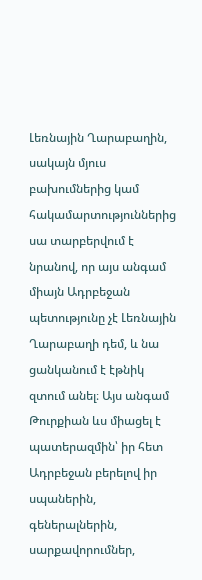Լեռնային Ղարաբաղին, սակայն մյուս բախումներից կամ հակամարտություններից սա տարբերվում է նրանով, որ այս անգամ միայն Ադրբեջան պետությունը չէ Լեռնային Ղարաբաղի դեմ, և նա ցանկանում է էթնիկ զտում անել։ Այս անգամ Թուրքիան ևս միացել է պատերազմին՝ իր հետ Ադրբեջան բերելով իր սպաներին, գեներալներին, սարքավորումներ,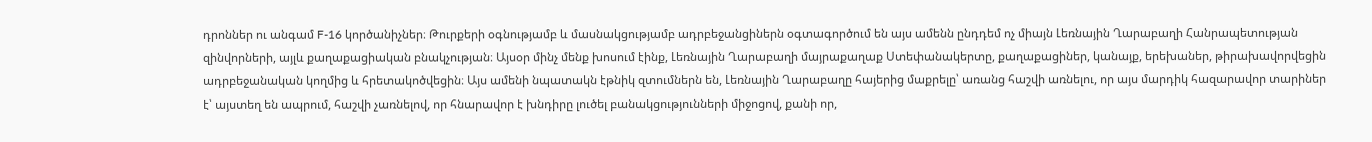դրոններ ու անգամ F-16 կործանիչներ։ Թուրքերի օգնությամբ և մասնակցությամբ ադրբեջանցիներն օգտագործում են այս ամենն ընդդեմ ոչ միայն Լեռնային Ղարաբաղի Հանրապետության զինվորների, այլև քաղաքացիական բնակչության։ Այսօր մինչ մենք խոսում էինք, Լեռնային Ղարաբաղի մայրաքաղաք Ստեփանակերտը, քաղաքացիներ, կանայք, երեխաներ, թիրախավորվեցին ադրբեջանական կողմից և հրետակոծվեցին։ Այս ամենի նպատակն էթնիկ զտումներն են, Լեռնային Ղարաբաղը հայերից մաքրելը՝ առանց հաշվի առնելու, որ այս մարդիկ հազարավոր տարիներ է՝ այստեղ են ապրում, հաշվի չառնելով, որ հնարավոր է խնդիրը լուծել բանակցությունների միջոցով, քանի որ,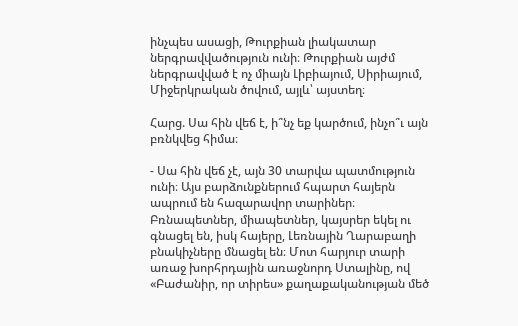ինչպես ասացի, Թուրքիան լիակատար ներգրավվածություն ունի։ Թուրքիան այժմ ներգրավված է ոչ միայն Լիբիայում, Սիրիայում, Միջերկրական ծովում, այլև՝ այստեղ։

Հարց. Սա հին վեճ է, ի՞նչ եք կարծում, ինչո՞ւ այն բռնկվեց հիմա։

- Սա հին վեճ չէ, այն 30 տարվա պատմություն ունի։ Այս բարձունքներում հպարտ հայերն ապրում են հազարավոր տարիներ։ Բռնապետներ, միապետներ, կայսրեր եկել ու գնացել են, իսկ հայերը, Լեռնային Ղարաբաղի բնակիչները մնացել են։ Մոտ հարյուր տարի առաջ խորհրդային առաջնորդ Ստալինը, ով «Բաժանիր, որ տիրես» քաղաքականության մեծ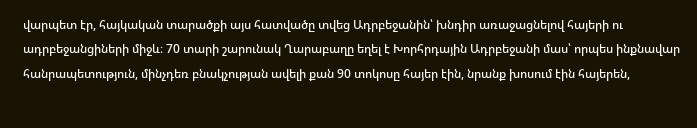վարպետ էր, հայկական տարածքի այս հատվածը տվեց Ադրբեջանին՝ խնդիր առաջացնելով հայերի ու ադրբեջանցիների միջև։ 70 տարի շարունակ Ղարաբաղը եղել է Խորհրդային Ադրբեջանի մաս՝ որպես ինքնավար հանրապետություն, մինչդեռ բնակչության ավելի քան 90 տոկոսը հայեր էին, նրանք խոսում էին հայերեն,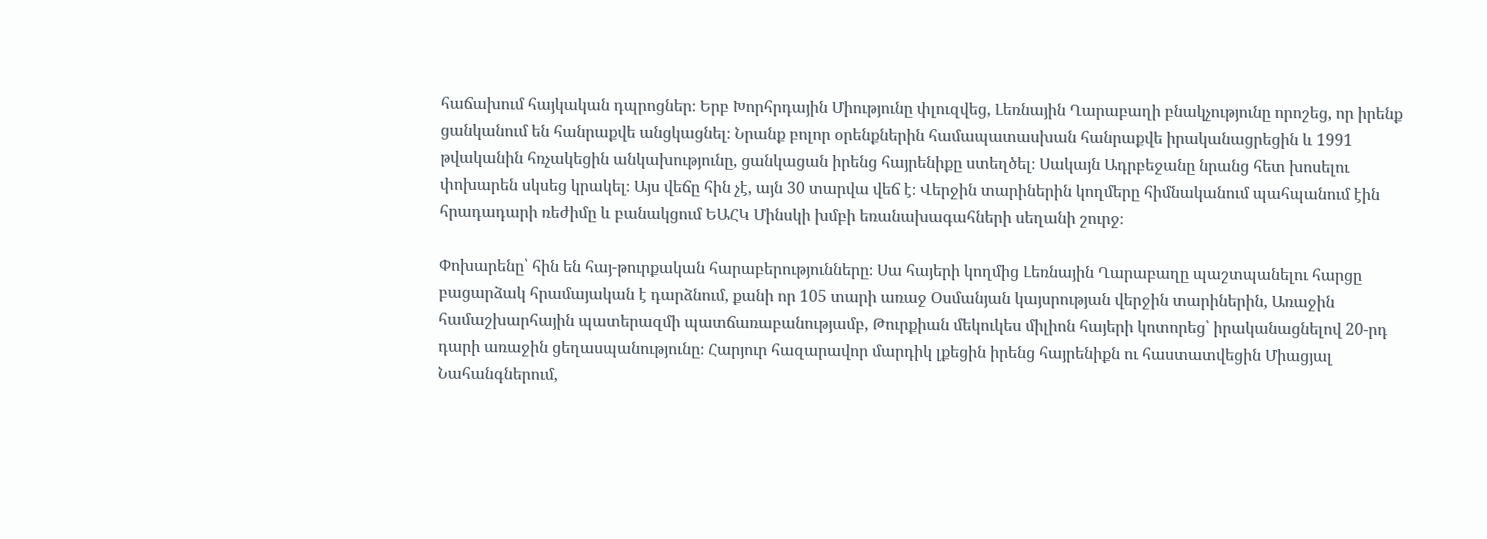հաճախում հայկական դպրոցներ։ Երբ Խորհրդային Միությունը փլուզվեց, Լեռնային Ղարաբաղի բնակչությունը որոշեց, որ իրենք ցանկանում են հանրաքվե անցկացնել։ Նրանք բոլոր օրենքներին համապատասխան հանրաքվե իրականացրեցին և 1991 թվականին հռչակեցին անկախությունը, ցանկացան իրենց հայրենիքը ստեղծել։ Սակայն Ադրբեջանը նրանց հետ խոսելու փոխարեն սկսեց կրակել։ Այս վեճը հին չէ, այն 30 տարվա վեճ է։ Վերջին տարիներին կողմերը հիմնականում պահպանում էին հրադադարի ռեժիմը և բանակցում ԵԱՀԿ Մինսկի խմբի եռանախագահների սեղանի շուրջ։

Փոխարենը՝ հին են հայ-թուրքական հարաբերությունները։ Սա հայերի կողմից Լեռնային Ղարաբաղը պաշտպանելու հարցը բացարձակ հրամայական է դարձնում, քանի որ 105 տարի առաջ Օսմանյան կայսրության վերջին տարիներին, Առաջին համաշխարհային պատերազմի պատճառաբանությամբ, Թուրքիան մեկուկես միլիոն հայերի կոտորեց՝ իրականացնելով 20-րդ դարի առաջին ցեղասպանությունը։ Հարյուր հազարավոր մարդիկ լքեցին իրենց հայրենիքն ու հաստատվեցին Միացյալ Նահանգներում,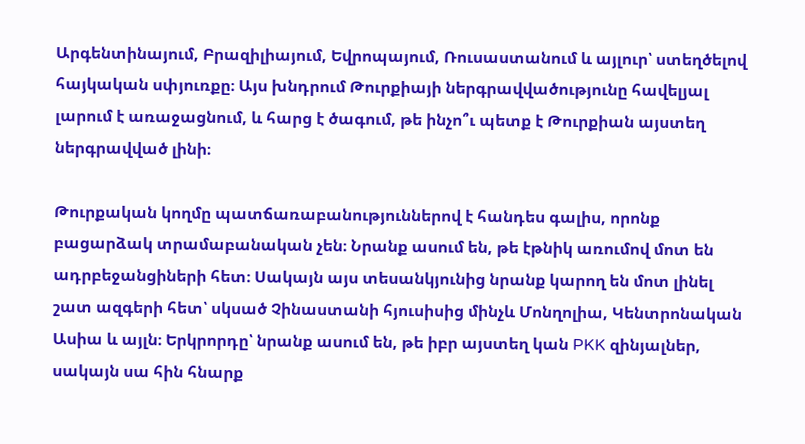Արգենտինայում, Բրազիլիայում, Եվրոպայում, Ռուսաստանում և այլուր՝ ստեղծելով հայկական սփյուռքը։ Այս խնդրում Թուրքիայի ներգրավվածությունը հավելյալ լարում է առաջացնում, և հարց է ծագում, թե ինչո՞ւ պետք է Թուրքիան այստեղ ներգրավված լինի։

Թուրքական կողմը պատճառաբանություններով է հանդես գալիս, որոնք բացարձակ տրամաբանական չեն։ Նրանք ասում են, թե էթնիկ առումով մոտ են ադրբեջանցիների հետ։ Սակայն այս տեսանկյունից նրանք կարող են մոտ լինել շատ ազգերի հետ՝ սկսած Չինաստանի հյուսիսից մինչև Մոնղոլիա, Կենտրոնական Ասիա և այլն։ Երկրորդը՝ նրանք ասում են, թե իբր այստեղ կան PKK զինյալներ, սակայն սա հին հնարք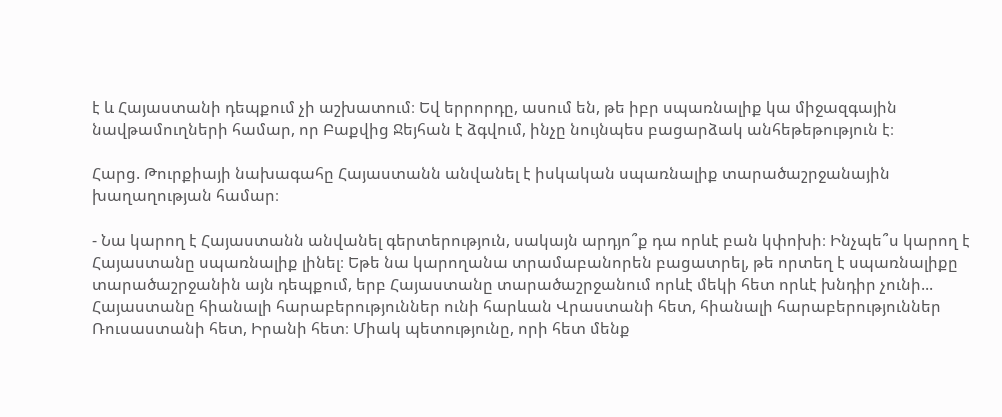է և Հայաստանի դեպքում չի աշխատում։ Եվ երրորդը, ասում են, թե իբր սպառնալիք կա միջազգային նավթամուղների համար, որ Բաքվից Ջեյհան է ձգվում, ինչը նույնպես բացարձակ անհեթեթություն է։

Հարց. Թուրքիայի նախագահը Հայաստանն անվանել է իսկական սպառնալիք տարածաշրջանային խաղաղության համար։

- Նա կարող է Հայաստանն անվանել գերտերություն, սակայն արդյո՞ք դա որևէ բան կփոխի։ Ինչպե՞ս կարող է Հայաստանը սպառնալիք լինել։ Եթե նա կարողանա տրամաբանորեն բացատրել, թե որտեղ է սպառնալիքը տարածաշրջանին այն դեպքում, երբ Հայաստանը տարածաշրջանում որևէ մեկի հետ որևէ խնդիր չունի... Հայաստանը հիանալի հարաբերություններ ունի հարևան Վրաստանի հետ, հիանալի հարաբերություններ Ռուսաստանի հետ, Իրանի հետ։ Միակ պետությունը, որի հետ մենք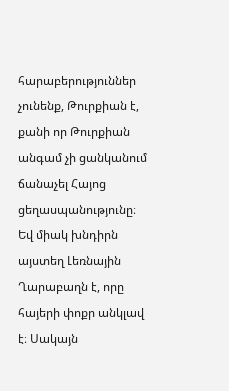հարաբերություններ չունենք, Թուրքիան է, քանի որ Թուրքիան անգամ չի ցանկանում ճանաչել Հայոց ցեղասպանությունը։ Եվ միակ խնդիրն այստեղ Լեռնային Ղարաբաղն է, որը հայերի փոքր անկլավ է։ Սակայն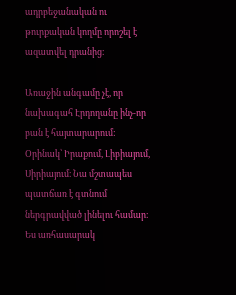ադրբեջանական ու թուրքական կողմը որոշել է ազատվել դրանից։

Առաջին անգամը չէ, որ նախագահ Էրդողանը ինչ-որ բան է հայտարարում: Օրինակ՝ Իրաքում, Լիբիայում, Սիրիայում։ Նա մշտապես պատճառ է գտնում ներգրավված լինելու համար։ Ես առհասարակ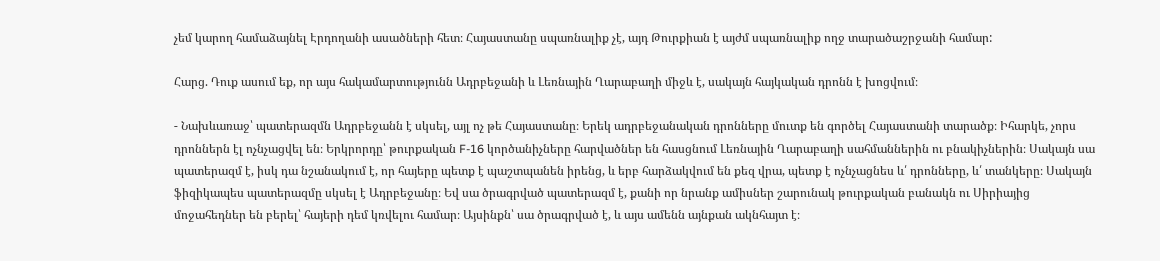չեմ կարող համաձայնել Էրդողանի ասածների հետ։ Հայաստանը սպառնալիք չէ, այդ Թուրքիան է այժմ սպառնալիք ողջ տարածաշրջանի համար:

Հարց. Դուք ասում եք, որ այս հակամարտությունն Ադրբեջանի և Լեռնային Ղարաբաղի միջև է, սակայն հայկական դրոնն է խոցվում։

- Նախևառաջ՝ պատերազմն Ադրբեջանն է սկսել, այլ ոչ թե Հայաստանը։ Երեկ ադրբեջանական դրոնները մուտք են գործել Հայաստանի տարածք։ Իհարկե, չորս դրոններն էլ ոչնչացվել են։ Երկրորդը՝ թուրքական F-16 կործանիչները հարվածներ են հասցնում Լեռնային Ղարաբաղի սահմաններին ու բնակիչներին։ Սակայն սա պատերազմ է, իսկ դա նշանակում է, որ հայերը պետք է պաշտպանեն իրենց, և երբ հարձակվում են քեզ վրա, պետք է ոչնչացնես և՛ դրոնները, և՛ տանկերը։ Սակայն ֆիզիկապես պատերազմը սկսել է Ադրբեջանը։ Եվ սա ծրագրված պատերազմ է, քանի որ նրանք ամիսներ շարունակ թուրքական բանակն ու Սիրիայից մոջահեդներ են բերել՝ հայերի դեմ կռվելու համար։ Այսինքն՝ սա ծրագրված է, և այս ամենն այնքան ակնհայտ է։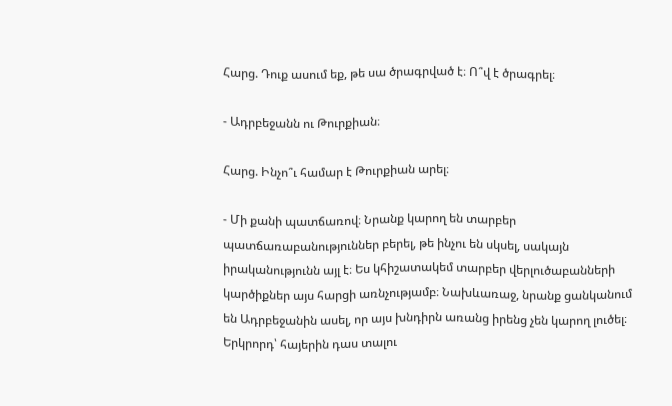Հարց. Դուք ասում եք, թե սա ծրագրված է։ Ո՞վ է ծրագրել։

- Ադրբեջանն ու Թուրքիան։

Հարց. Ինչո՞ւ համար է Թուրքիան արել։

- Մի քանի պատճառով։ Նրանք կարող են տարբեր պատճառաբանություններ բերել, թե ինչու են սկսել, սակայն իրականությունն այլ է։ Ես կհիշատակեմ տարբեր վերլուծաբանների կարծիքներ այս հարցի առնչությամբ։ Նախևառաջ, նրանք ցանկանում են Ադրբեջանին ասել, որ այս խնդիրն առանց իրենց չեն կարող լուծել։ Երկրորդ՝ հայերին դաս տալու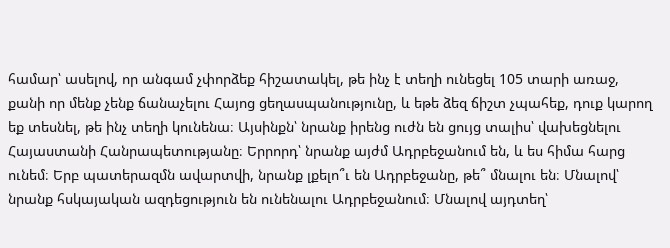համար՝ ասելով, որ անգամ չփորձեք հիշատակել, թե ինչ է տեղի ունեցել 105 տարի առաջ, քանի որ մենք չենք ճանաչելու Հայոց ցեղասպանությունը, և եթե ձեզ ճիշտ չպահեք, դուք կարող եք տեսնել, թե ինչ տեղի կունենա։ Այսինքն՝ նրանք իրենց ուժն են ցույց տալիս՝ վախեցնելու Հայաստանի Հանրապետությանը։ Երրորդ՝ նրանք այժմ Ադրբեջանում են, և ես հիմա հարց ունեմ։ Երբ պատերազմն ավարտվի, նրանք լքելո՞ւ են Ադրբեջանը, թե՞ մնալու են։ Մնալով՝ նրանք հսկայական ազդեցություն են ունենալու Ադրբեջանում։ Մնալով այդտեղ՝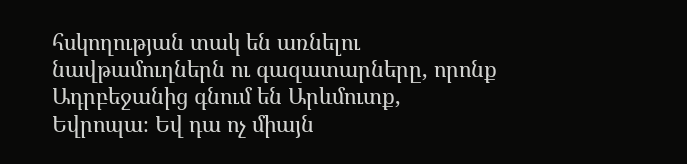հսկողության տակ են առնելու նավթամուղներն ու գազատարները, որոնք Ադրբեջանից գնում են Արևմուտք, Եվրոպա։ Եվ դա ոչ միայն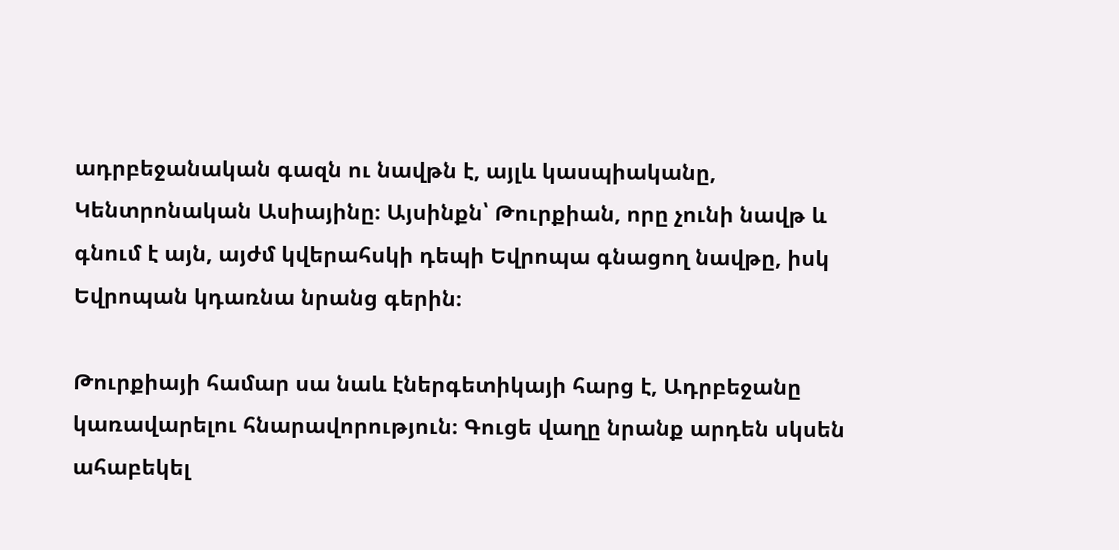ադրբեջանական գազն ու նավթն է, այլև կասպիականը, Կենտրոնական Ասիայինը։ Այսինքն՝ Թուրքիան, որը չունի նավթ և գնում է այն, այժմ կվերահսկի դեպի Եվրոպա գնացող նավթը, իսկ Եվրոպան կդառնա նրանց գերին։

Թուրքիայի համար սա նաև էներգետիկայի հարց է, Ադրբեջանը կառավարելու հնարավորություն։ Գուցե վաղը նրանք արդեն սկսեն ահաբեկել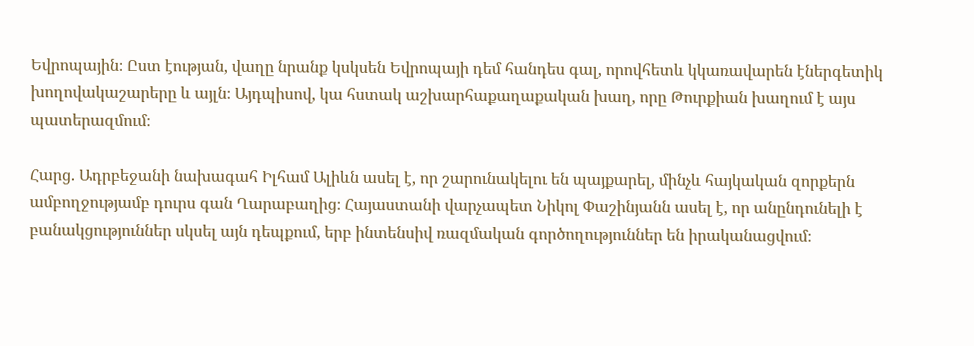Եվրոպային։ Ըստ էության, վաղը նրանք կսկսեն Եվրոպայի դեմ հանդես գալ, որովհետև կկառավարեն էներգետիկ խողովակաշարերը և այլն։ Այդպիսով, կա հստակ աշխարհաքաղաքական խաղ, որը Թուրքիան խաղում է այս պատերազմում։

Հարց. Ադրբեջանի նախագահ Իլհամ Ալիևն ասել է, որ շարունակելու են պայքարել, մինչև հայկական զորքերն ամբողջությամբ դուրս գան Ղարաբաղից։ Հայաստանի վարչապետ Նիկոլ Փաշինյանն ասել է, որ անընդունելի է բանակցություններ սկսել այն դեպքում, երբ ինտենսիվ ռազմական գործողություններ են իրականացվում։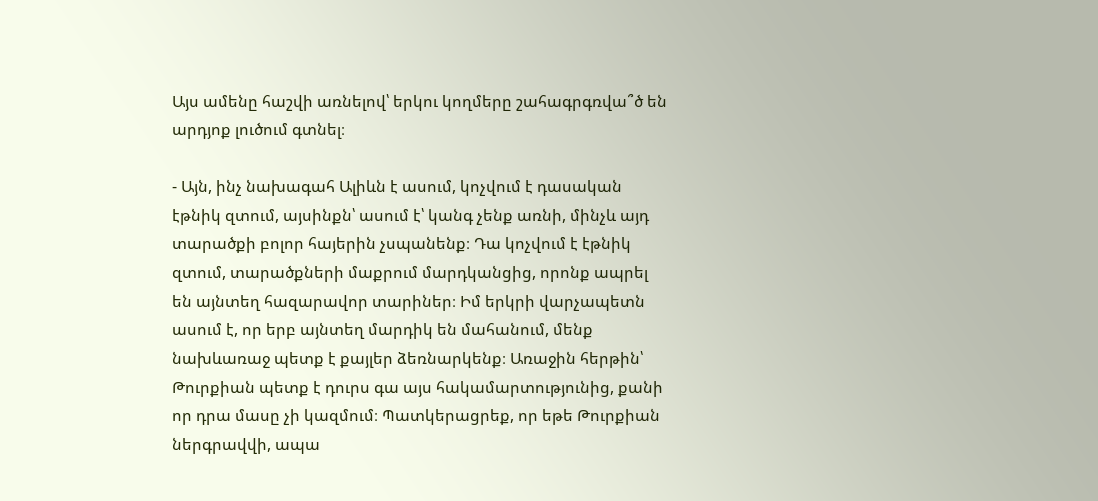Այս ամենը հաշվի առնելով՝ երկու կողմերը շահագրգռվա՞ծ են արդյոք լուծում գտնել։

- Այն, ինչ նախագահ Ալիևն է ասում, կոչվում է դասական էթնիկ զտում, այսինքն՝ ասում է՝ կանգ չենք առնի, մինչև այդ տարածքի բոլոր հայերին չսպանենք։ Դա կոչվում է էթնիկ զտում, տարածքների մաքրում մարդկանցից, որոնք ապրել են այնտեղ հազարավոր տարիներ։ Իմ երկրի վարչապետն ասում է, որ երբ այնտեղ մարդիկ են մահանում, մենք նախևառաջ պետք է քայլեր ձեռնարկենք։ Առաջին հերթին՝ Թուրքիան պետք է դուրս գա այս հակամարտությունից, քանի որ դրա մասը չի կազմում։ Պատկերացրեք, որ եթե Թուրքիան ներգրավվի, ապա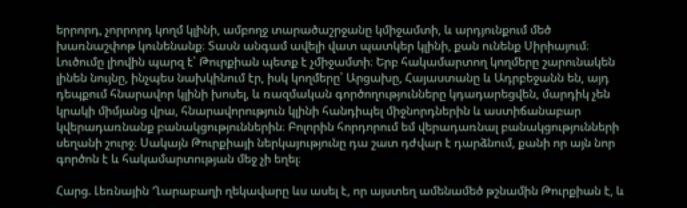երրորդ, չորրորդ կողմ կլինի, ամբողջ տարածաշրջանը կմիջամտի, և արդյունքում մեծ խառնաշփոթ կունենանք։ Տասն անգամ ավելի վատ պատկեր կլինի, քան ունենք Սիրիայում։ Լուծումը լիովին պարզ է՝ Թուրքիան պետք է չմիջամտի։ Երբ հակամարտող կողմերը շարունակեն լինեն նույնը, ինչպես նախկինում էր, իսկ կողմերը՝ Արցախը, Հայաստանը և Ադրբեջանն են, այդ դեպքում հնարավոր կլինի խոսել, և ռազմական գործողությունները կդադարեցվեն, մարդիկ չեն կրակի միմյանց վրա, հնարավորություն կլինի հանդիպել միջնորդներին և աստիճանաբար կվերադառնանք բանակցություններին։ Բոլորին հորդորում եմ վերադառնալ բանակցությունների սեղանի շուրջ։ Սակայն Թուրքիայի ներկայությունը դա շատ դժվար է դարձնում, քանի որ այն նոր գործոն է և հակամարտության մեջ չի եղել։

Հարց. Լեռնային Ղարաբաղի ղեկավարը ևս ասել է, որ այստեղ ամենամեծ թշնամին Թուրքիան է, և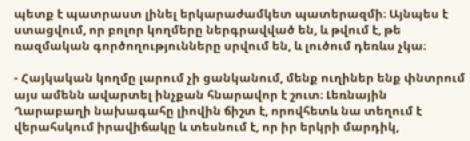պետք է պատրաստ լինել երկարաժամկետ պատերազմի։ Այնպես է ստացվում, որ բոլոր կողմերը ներգրավված են, և թվում է, թե ռազմական գործողությունները սրվում են, և լուծում դեռևս չկա։

- Հայկական կողմը լարում չի ցանկանում, մենք ուղիներ ենք փնտրում այս ամենն ավարտել ինչքան հնարավոր է շուտ։ Լեռնային Ղարաբաղի նախագահը լիովին ճիշտ է, որովհետև նա տեղում է վերահսկում իրավիճակը և տեսնում է, որ իր երկրի մարդիկ,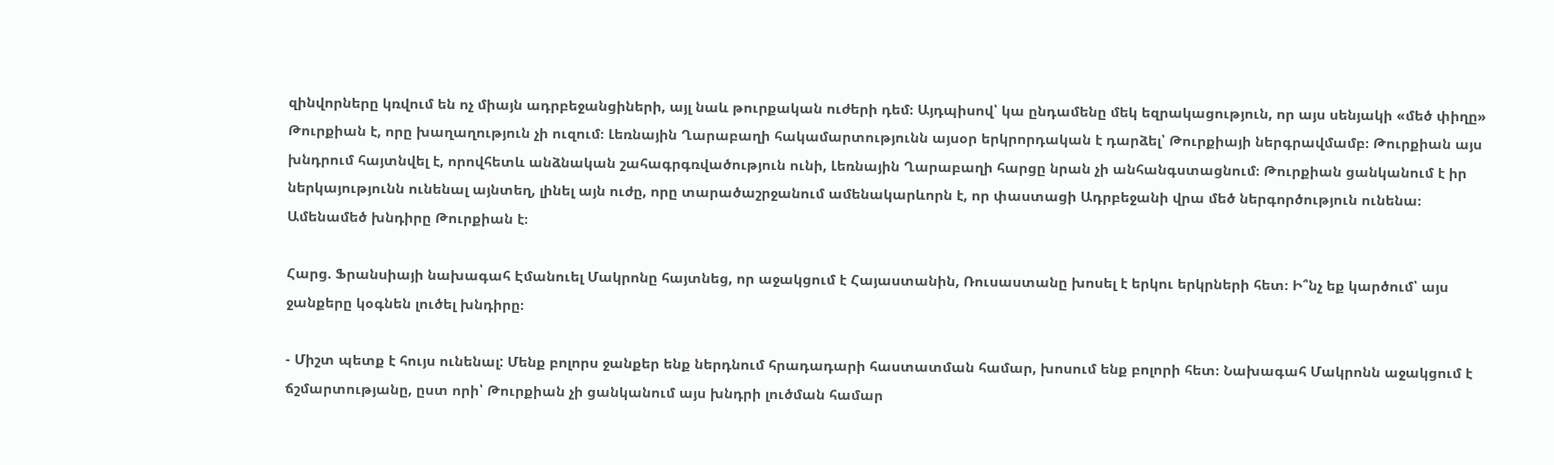զինվորները կռվում են ոչ միայն ադրբեջանցիների, այլ նաև թուրքական ուժերի դեմ։ Այդպիսով՝ կա ընդամենը մեկ եզրակացություն, որ այս սենյակի «մեծ փիղը» Թուրքիան է, որը խաղաղություն չի ուզում։ Լեռնային Ղարաբաղի հակամարտությունն այսօր երկրորդական է դարձել՝ Թուրքիայի ներգրավմամբ։ Թուրքիան այս խնդրում հայտնվել է, որովհետև անձնական շահագրգռվածություն ունի, Լեռնային Ղարաբաղի հարցը նրան չի անհանգստացնում։ Թուրքիան ցանկանում է իր ներկայությունն ունենալ այնտեղ, լինել այն ուժը, որը տարածաշրջանում ամենակարևորն է, որ փաստացի Ադրբեջանի վրա մեծ ներգործություն ունենա։ Ամենամեծ խնդիրը Թուրքիան է։

Հարց. Ֆրանսիայի նախագահ Էմանուել Մակրոնը հայտնեց, որ աջակցում է Հայաստանին, Ռուսաստանը խոսել է երկու երկրների հետ։ Ի՞նչ եք կարծում՝ այս ջանքերը կօգնեն լուծել խնդիրը։

- Միշտ պետք է հույս ունենալ: Մենք բոլորս ջանքեր ենք ներդնում հրադադարի հաստատման համար, խոսում ենք բոլորի հետ։ Նախագահ Մակրոնն աջակցում է ճշմարտությանը, ըստ որի՝ Թուրքիան չի ցանկանում այս խնդրի լուծման համար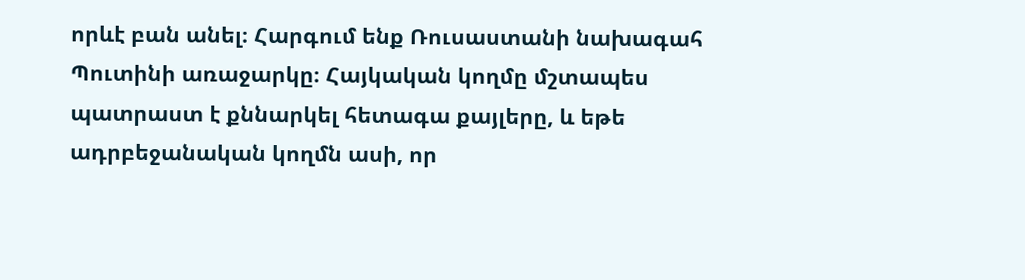որևէ բան անել։ Հարգում ենք Ռուսաստանի նախագահ Պուտինի առաջարկը։ Հայկական կողմը մշտապես պատրաստ է քննարկել հետագա քայլերը, և եթե ադրբեջանական կողմն ասի, որ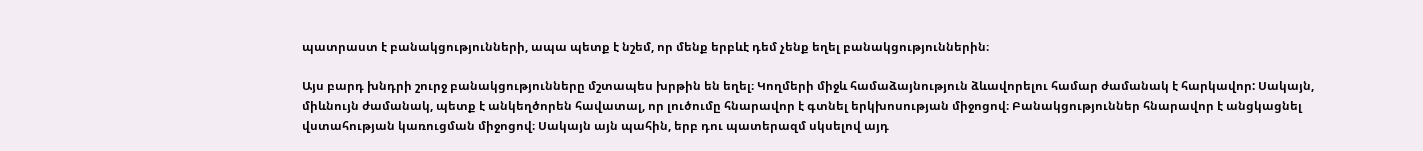պատրաստ է բանակցությունների, ապա պետք է նշեմ, որ մենք երբևէ դեմ չենք եղել բանակցություններին։

Այս բարդ խնդրի շուրջ բանակցությունները մշտապես խրթին են եղել։ Կողմերի միջև համաձայնություն ձևավորելու համար ժամանակ է հարկավոր: Սակայն, միևնույն ժամանակ, պետք է անկեղծորեն հավատալ, որ լուծումը հնարավոր է գտնել երկխոսության միջոցով։ Բանակցություններ հնարավոր է անցկացնել վստահության կառուցման միջոցով։ Սակայն այն պահին, երբ դու պատերազմ սկսելով այդ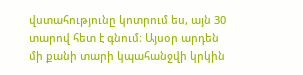վստահությունը կոտրում ես, այն 30 տարով հետ է գնում։ Այսօր արդեն մի քանի տարի կպահանջվի կրկին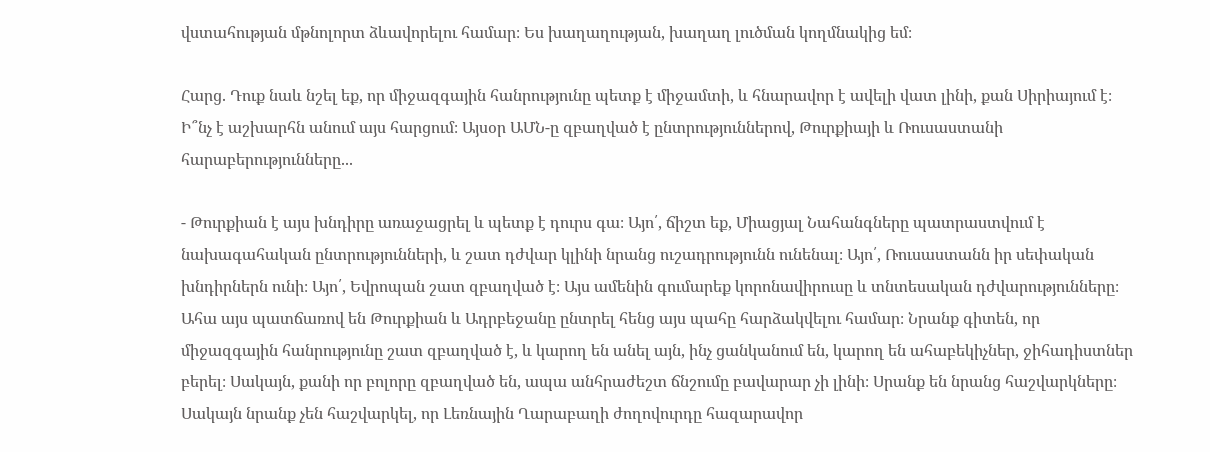վստահության մթնոլորտ ձևավորելու համար։ Ես խաղաղության, խաղաղ լուծման կողմնակից եմ։

Հարց. Դուք նաև նշել եք, որ միջազգային հանրությունը պետք է միջամտի, և հնարավոր է ավելի վատ լինի, քան Սիրիայում է։ Ի՞նչ է աշխարհն անում այս հարցում։ Այսօր ԱՄՆ-ը զբաղված է ընտրություններով, Թուրքիայի և Ռուսաստանի հարաբերությունները...

- Թուրքիան է այս խնդիրը առաջացրել և պետք է դուրս գա։ Այո՛, ճիշտ եք, Միացյալ Նահանգները պատրաստվում է նախագահական ընտրությունների, և շատ դժվար կլինի նրանց ուշադրությունն ունենալ։ Այո՛, Ռուսաստանն իր սեփական խնդիրներն ունի։ Այո՛, Եվրոպան շատ զբաղված է։ Այս ամենին գումարեք կորոնավիրուսը և տնտեսական դժվարությունները։ Ահա այս պատճառով են Թուրքիան և Ադրբեջանը ընտրել հենց այս պահը հարձակվելու համար։ Նրանք գիտեն, որ միջազգային հանրությունը շատ զբաղված է, և կարող են անել այն, ինչ ցանկանում են, կարող են ահաբեկիչներ, ջիհադիստներ բերել։ Սակայն, քանի որ բոլորը զբաղված են, ապա անհրաժեշտ ճնշումը բավարար չի լինի։ Սրանք են նրանց հաշվարկները։ Սակայն նրանք չեն հաշվարկել, որ Լեռնային Ղարաբաղի ժողովուրդը հազարավոր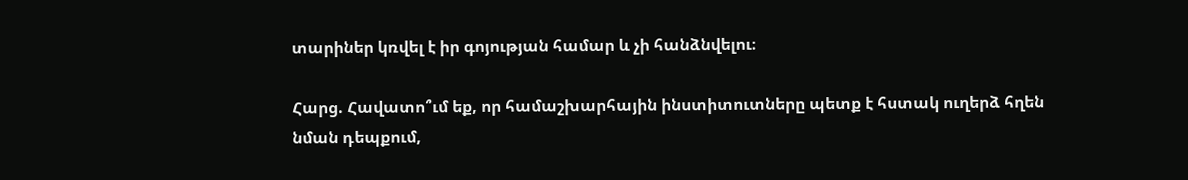տարիներ կռվել է իր գոյության համար և չի հանձնվելու։

Հարց. Հավատո՞ւմ եք, որ համաշխարհային ինստիտուտները պետք է հստակ ուղերձ հղեն նման դեպքում,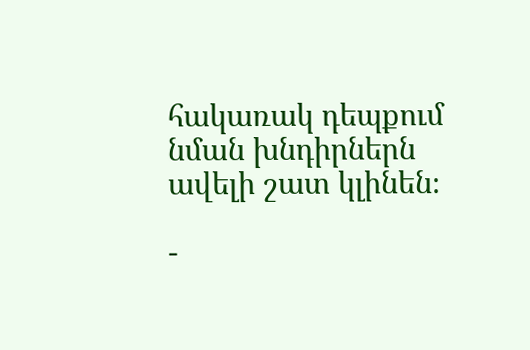հակառակ դեպքում նման խնդիրներն ավելի շատ կլինեն։

-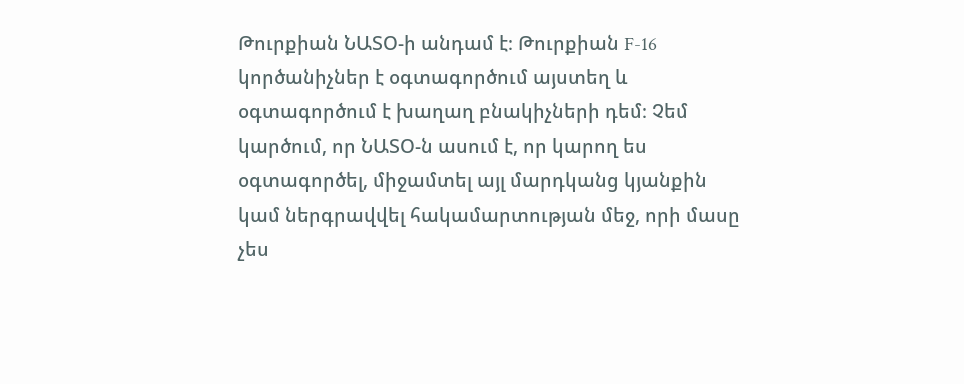Թուրքիան ՆԱՏՕ-ի անդամ է։ Թուրքիան F-16 կործանիչներ է օգտագործում այստեղ և օգտագործում է խաղաղ բնակիչների դեմ։ Չեմ կարծում, որ ՆԱՏՕ-ն ասում է, որ կարող ես օգտագործել, միջամտել այլ մարդկանց կյանքին կամ ներգրավվել հակամարտության մեջ, որի մասը չես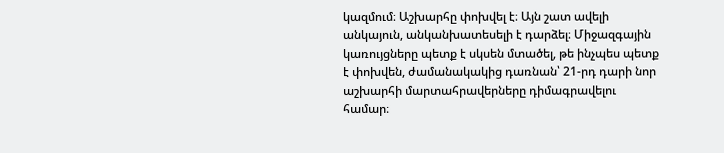կազմում։ Աշխարհը փոխվել է։ Այն շատ ավելի անկայուն, անկանխատեսելի է դարձել։ Միջազգային կառույցները պետք է սկսեն մտածել, թե ինչպես պետք է փոխվեն, ժամանակակից դառնան՝ 21-րդ դարի նոր աշխարհի մարտահրավերները դիմագրավելու համար։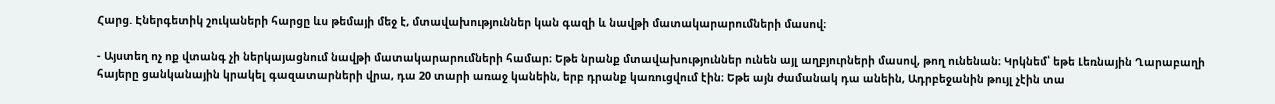Հարց. Էներգետիկ շուկաների հարցը ևս թեմայի մեջ է, մտավախություններ կան գազի և նավթի մատակարարումների մասով։

- Այստեղ ոչ ոք վտանգ չի ներկայացնում նավթի մատակարարումների համար։ Եթե նրանք մտավախություններ ունեն այլ աղբյուրների մասով, թող ունենան։ Կրկնեմ՝ եթե Լեռնային Ղարաբաղի հայերը ցանկանային կրակել գազատարների վրա, դա 20 տարի առաջ կանեին, երբ դրանք կառուցվում էին։ Եթե այն ժամանակ դա անեին, Ադրբեջանին թույլ չէին տա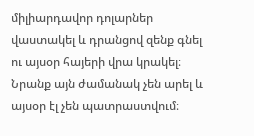միլիարդավոր դոլարներ վաստակել և դրանցով զենք գնել ու այսօր հայերի վրա կրակել։ Նրանք այն ժամանակ չեն արել և այսօր էլ չեն պատրաստվում։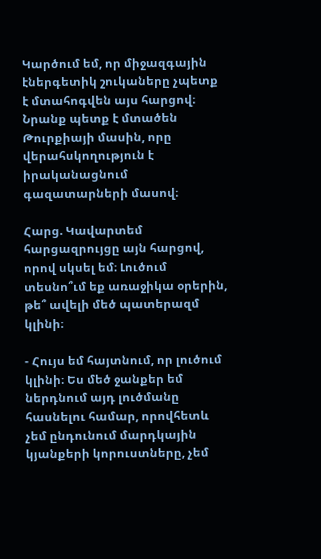Կարծում եմ, որ միջազգային էներգետիկ շուկաները չպետք է մտահոգվեն այս հարցով։ Նրանք պետք է մտածեն Թուրքիայի մասին, որը վերահսկողություն է իրականացնում գազատարների մասով։

Հարց. Կավարտեմ հարցազրույցը այն հարցով, որով սկսել եմ։ Լուծում տեսնո՞ւմ եք առաջիկա օրերին, թե՞ ավելի մեծ պատերազմ կլինի։

- Հույս եմ հայտնում, որ լուծում կլինի։ Ես մեծ ջանքեր եմ ներդնում այդ լուծմանը հասնելու համար, որովհետև չեմ ընդունում մարդկային կյանքերի կորուստները, չեմ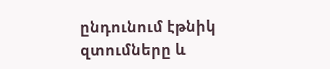ընդունում էթնիկ զտումները և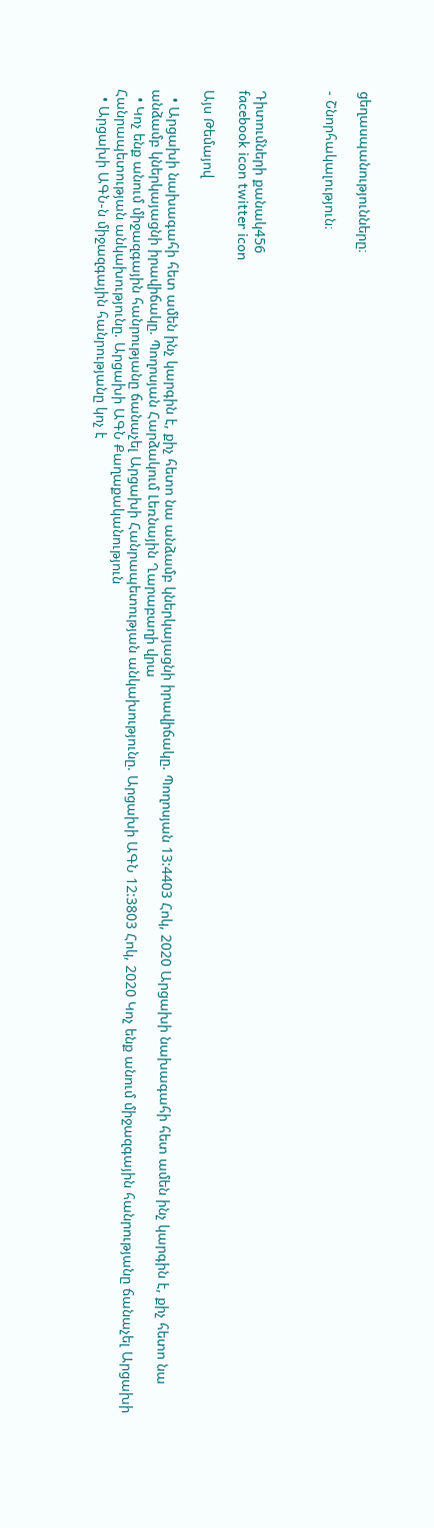ցեղասպանությունները։

- Շնորհակալություն։



Դիտումների քանակ456
facebook icon twitter icon

Այս Թեմայով

  • Արցախի նախագահի հետ ամեն ինչ կարգին է, քիչ հետո նա անձամբ կներկայացնի իրավիճակը. Պողոսյան 13:4403 Հոկ, 2020 Արցախի նախագահի հետ ամեն ինչ կարգին է, քիչ հետո նա անձամբ կներկայացնի իրավիճակը. Պողոսյան Հարձակում Լեռնային Ղարաբաղի վրա
  • Կոչ ենք անում միջազգային հանրությանը ճանաչել Արցախի Հանրապետության անկախությունը. Արցախի ԱԳՆ 12:3803 Հոկ, 2020 Կոչ ենք անում միջազգային հանրությանը ճանաչել Արցախի Հանրապետության անկախությունը. Արցախի ԱԳՆ Քաղաքականություն
  • Արցախի ԱԳՆ-ն միջազգային հանրությանը կոչ է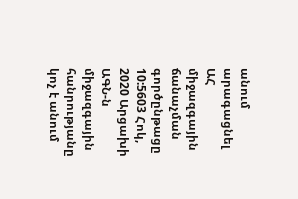անում արագացնել ԱՀ միջազգային ճանաչման գործընթացը 10:5603 Հոկ, 2020 Արցախի ԱԳՆ-ն միջազգային հանրությանը կոչ է անում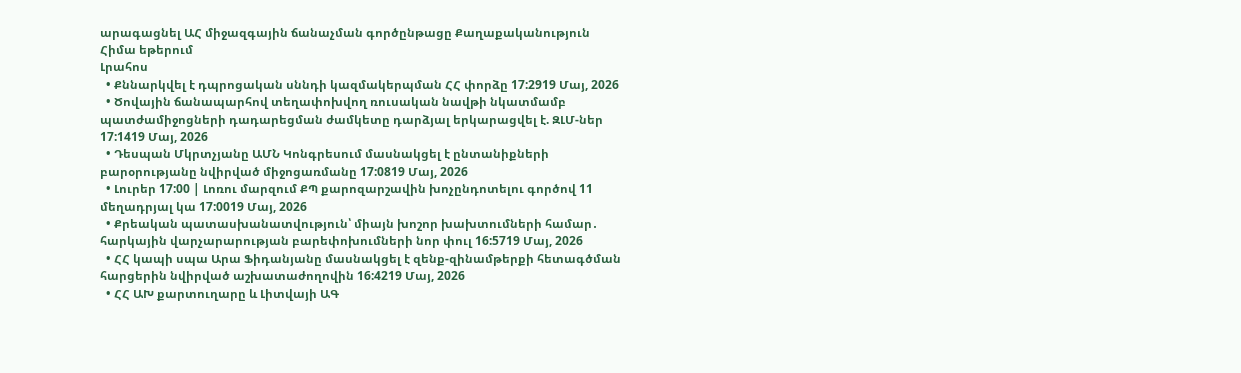արագացնել ԱՀ միջազգային ճանաչման գործընթացը Քաղաքականություն
Հիմա եթերում
Լրահոս
  • Քննարկվել է դպրոցական սննդի կազմակերպման ՀՀ փորձը 17:2919 Մայ, 2026
  • Ծովային ճանապարհով տեղափոխվող ռուսական նավթի նկատմամբ պատժամիջոցների դադարեցման ժամկետը դարձյալ երկարացվել է. ԶԼՄ-ներ 17:1419 Մայ, 2026
  • Դեսպան Մկրտչյանը ԱՄՆ Կոնգրեսում մասնակցել է ընտանիքների բարօրությանը նվիրված միջոցառմանը 17:0819 Մայ, 2026
  • Լուրեր 17:00 | Լոռու մարզում ՔՊ քարոզարշավին խոչընդոտելու գործով 11 մեղադրյալ կա 17:0019 Մայ, 2026
  • Քրեական պատասխանատվություն՝ միայն խոշոր խախտումների համար․ հարկային վարչարարության բարեփոխումների նոր փուլ 16:5719 Մայ, 2026
  • ՀՀ կապի սպա Արա Ֆիդանյանը մասնակցել է զենք-զինամթերքի հետագծման հարցերին նվիրված աշխատաժողովին 16:4219 Մայ, 2026
  • ՀՀ ԱԽ քարտուղարը և Լիտվայի ԱԳ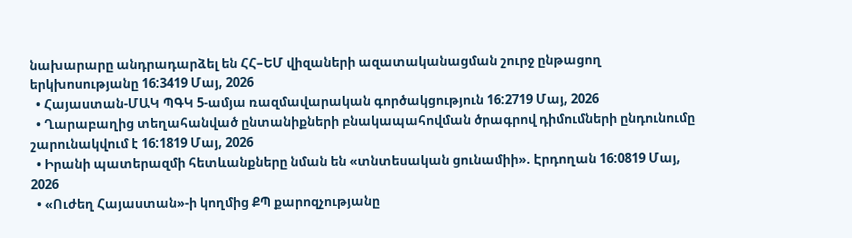նախարարը անդրադարձել են ՀՀ–ԵՄ վիզաների ազատականացման շուրջ ընթացող երկխոսությանը 16:3419 Մայ, 2026
  • Հայաստան-ՄԱԿ ՊԳԿ 5-ամյա ռազմավարական գործակցություն 16:2719 Մայ, 2026
  • Ղարաբաղից տեղահանված ընտանիքների բնակապահովման ծրագրով դիմումների ընդունումը շարունակվում է 16:1819 Մայ, 2026
  • Իրանի պատերազմի հետևանքները նման են «տնտեսական ցունամիի». Էրդողան 16:0819 Մայ, 2026
  • «Ուժեղ Հայաստան»-ի կողմից ՔՊ քարոզչությանը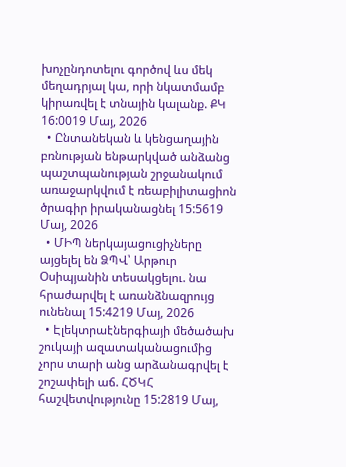խոչընդոտելու գործով ևս մեկ մեղադրյալ կա, որի նկատմամբ կիրառվել է տնային կալանք. ՔԿ 16:0019 Մայ, 2026
  • Ընտանեկան և կենցաղային բռնության ենթարկված անձանց պաշտպանության շրջանակում առաջարկվում է ռեաբիլիտացիոն ծրագիր իրականացնել 15:5619 Մայ, 2026
  • ՄԻՊ ներկայացուցիչները այցելել են ՁՊՎ՝ Արթուր Օսիպյանին տեսակցելու. նա հրաժարվել է առանձնազրույց ունենալ 15:4219 Մայ, 2026
  • Էլեկտրաէներգիայի մեծածախ շուկայի ազատականացումից չորս տարի անց արձանագրվել է շոշափելի աճ. ՀԾԿՀ հաշվետվությունը 15:2819 Մայ,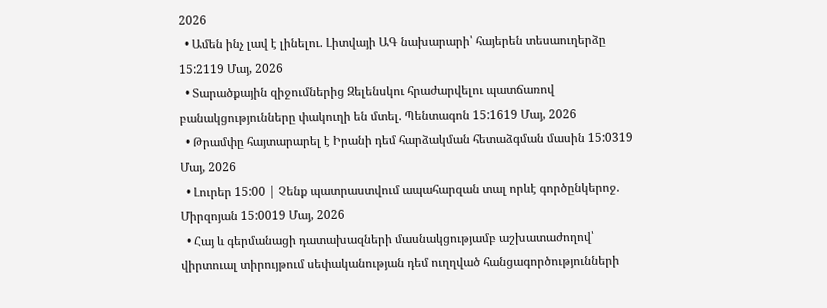2026
  • Ամեն ինչ լավ է լինելու. Լիտվայի ԱԳ նախարարի՝ հայերեն տեսաուղերձը 15:2119 Մայ, 2026
  • Տարածքային զիջումներից Զելենսկու հրաժարվելու պատճառով բանակցությունները փակուղի են մտել. Պենտագոն 15:1619 Մայ, 2026
  • Թրամփը հայտարարել է Իրանի դեմ հարձակման հետաձգման մասին 15:0319 Մայ, 2026
  • Լուրեր 15:00 | Չենք պատրաստվում ապահարզան տալ որևէ գործընկերոջ. Միրզոյան 15:0019 Մայ, 2026
  • Հայ և գերմանացի դատախազների մասնակցությամբ աշխատաժողով՝ վիրտուալ տիրույթում սեփականության դեմ ուղղված հանցագործությունների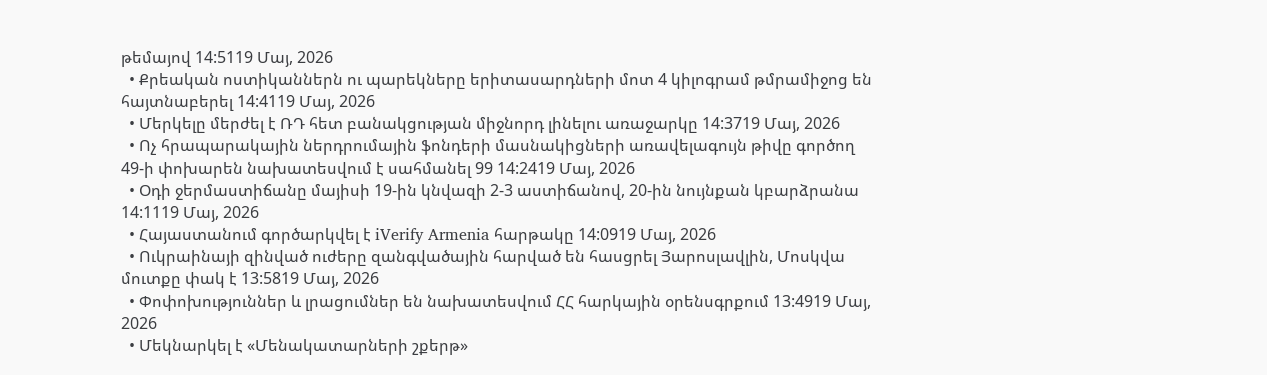թեմայով 14:5119 Մայ, 2026
  • Քրեական ոստիկաններն ու պարեկները երիտասարդների մոտ 4 կիլոգրամ թմրամիջոց են հայտնաբերել 14:4119 Մայ, 2026
  • Մերկելը մերժել է ՌԴ հետ բանակցության միջնորդ լինելու առաջարկը 14:3719 Մայ, 2026
  • Ոչ հրապարակային ներդրումային ֆոնդերի մասնակիցների առավելագույն թիվը գործող 49-ի փոխարեն նախատեսվում է սահմանել 99 14:2419 Մայ, 2026
  • Օդի ջերմաստիճանը մայիսի 19-ին կնվազի 2-3 աստիճանով, 20-ին նույնքան կբարձրանա 14:1119 Մայ, 2026
  • Հայաստանում գործարկվել է iVerify Armenia հարթակը 14:0919 Մայ, 2026
  • Ուկրաինայի զինված ուժերը զանգվածային հարված են հասցրել Յարոսլավլին, Մոսկվա մուտքը փակ է 13:5819 Մայ, 2026
  • Փոփոխություններ և լրացումներ են նախատեսվում ՀՀ հարկային օրենսգրքում 13:4919 Մայ, 2026
  • Մեկնարկել է «Մենակատարների շքերթ»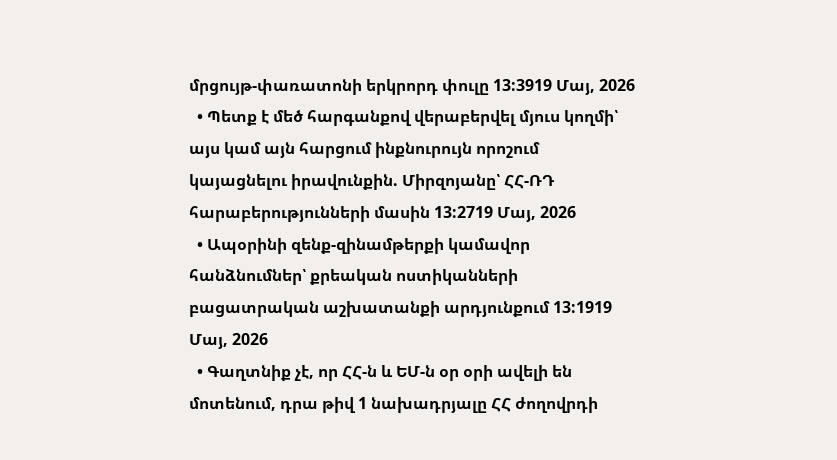մրցույթ-փառատոնի երկրորդ փուլը 13:3919 Մայ, 2026
  • Պետք է մեծ հարգանքով վերաբերվել մյուս կողմի՝ այս կամ այն հարցում ինքնուրույն որոշում կայացնելու իրավունքին. Միրզոյանը՝ ՀՀ-ՌԴ հարաբերությունների մասին 13:2719 Մայ, 2026
  • Ապօրինի զենք-զինամթերքի կամավոր հանձնումներ՝ քրեական ոստիկանների բացատրական աշխատանքի արդյունքում 13:1919 Մայ, 2026
  • Գաղտնիք չէ, որ ՀՀ-ն և ԵՄ-ն օր օրի ավելի են մոտենում, դրա թիվ 1 նախադրյալը ՀՀ ժողովրդի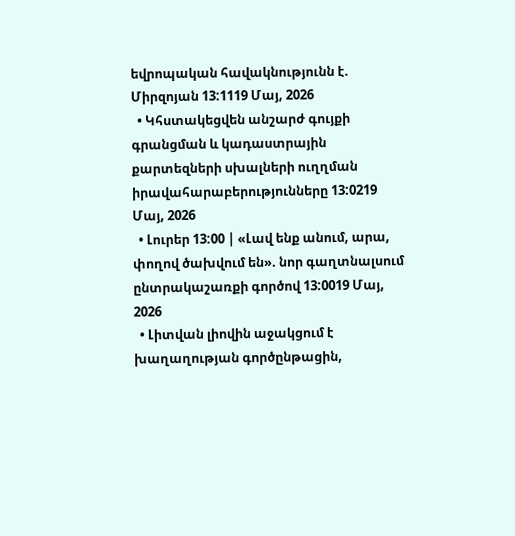եվրոպական հավակնությունն է. Միրզոյան 13:1119 Մայ, 2026
  • Կհստակեցվեն անշարժ գույքի գրանցման և կադաստրային քարտեզների սխալների ուղղման իրավահարաբերությունները 13:0219 Մայ, 2026
  • Լուրեր 13:00 | «Լավ ենք անում, արա, փողով ծախվում են». նոր գաղտնալսում ընտրակաշառքի գործով 13:0019 Մայ, 2026
  • Լիտվան լիովին աջակցում է խաղաղության գործընթացին,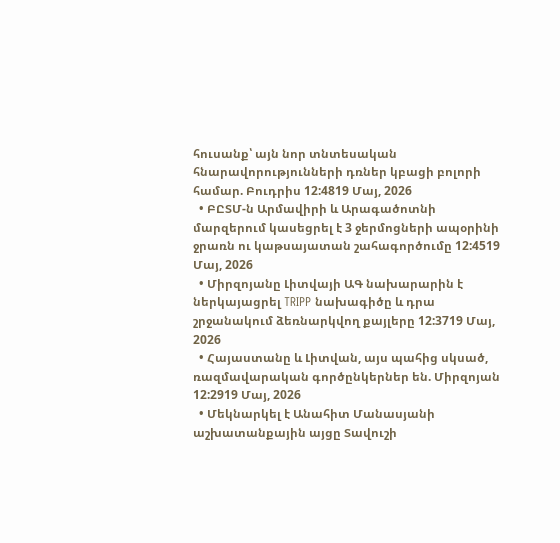հուսանք՝ այն նոր տնտեսական հնարավորությունների դռներ կբացի բոլորի համար. Բուդրիս 12:4819 Մայ, 2026
  • ԲԸՏՄ-ն Արմավիրի և Արագածոտնի մարզերում կասեցրել է 3 ջերմոցների ապօրինի ջրառն ու կաթսայատան շահագործումը 12:4519 Մայ, 2026
  • Միրզոյանը Լիտվայի ԱԳ նախարարին է ներկայացրել TRIPP նախագիծը և դրա շրջանակում ձեռնարկվող քայլերը 12:3719 Մայ, 2026
  • Հայաստանը և Լիտվան, այս պահից սկսած, ռազմավարական գործընկերներ են. Միրզոյան 12:2919 Մայ, 2026
  • Մեկնարկել է Անահիտ Մանասյանի աշխատանքային այցը Տավուշի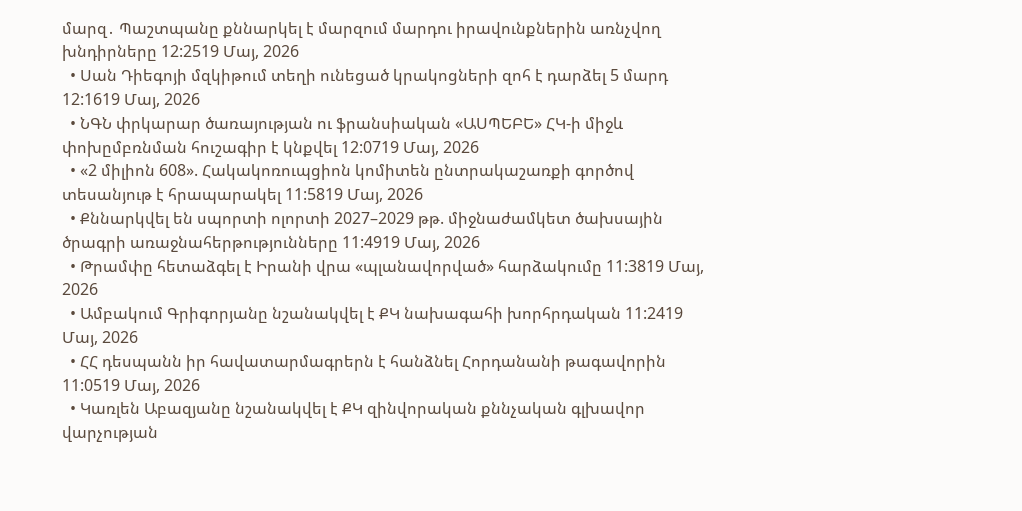մարզ․ Պաշտպանը քննարկել է մարզում մարդու իրավունքներին առնչվող խնդիրները 12:2519 Մայ, 2026
  • Սան Դիեգոյի մզկիթում տեղի ունեցած կրակոցների զոհ է դարձել 5 մարդ 12:1619 Մայ, 2026
  • ՆԳՆ փրկարար ծառայության ու ֆրանսիական «ԱՍՊԵԲԵ» ՀԿ-ի միջև փոխըմբռնման հուշագիր է կնքվել 12:0719 Մայ, 2026
  • «2 միլիոն 608». Հակակոռուպցիոն կոմիտեն ընտրակաշառքի գործով տեսանյութ է հրապարակել 11:5819 Մայ, 2026
  • Քննարկվել են սպորտի ոլորտի 2027–2029 թթ. միջնաժամկետ ծախսային ծրագրի առաջնահերթությունները 11:4919 Մայ, 2026
  • Թրամփը հետաձգել է Իրանի վրա «պլանավորված» հարձակումը 11:3819 Մայ, 2026
  • Ամբակում Գրիգորյանը նշանակվել է ՔԿ նախագահի խորհրդական 11:2419 Մայ, 2026
  • ՀՀ դեսպանն իր հավատարմագրերն է հանձնել Հորդանանի թագավորին 11:0519 Մայ, 2026
  • Կառլեն Աբազյանը նշանակվել է ՔԿ զինվորական քննչական գլխավոր վարչության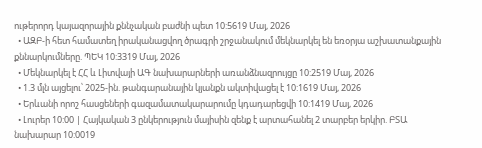ութերորդ կայազորային քննչական բաժնի պետ 10:5619 Մայ, 2026
  • ԱԶԲ-ի հետ համատեղ իրականացվող ծրագրի շրջանակում մեկնարկել են եռօրյա աշխատանքային քննարկումները. ՊԵԿ 10:3319 Մայ, 2026
  • Մեկնարկել է ՀՀ և Լիտվայի ԱԳ նախարարների առանձնազրույցը 10:2519 Մայ, 2026
  • 1.3 մլն այցելու՝ 2025-ին. թանգարանային կյանքն ակտիվացել է 10:1619 Մայ, 2026
  • Երևանի որոշ հասցեների գազամատակարարումը կդադարեցվի 10:1419 Մայ, 2026
  • Լուրեր 10:00 | Հայկական 3 ընկերություն մայիսին զենք է արտահանել 2 տարբեր երկիր. ԲՏԱ նախարար 10:0019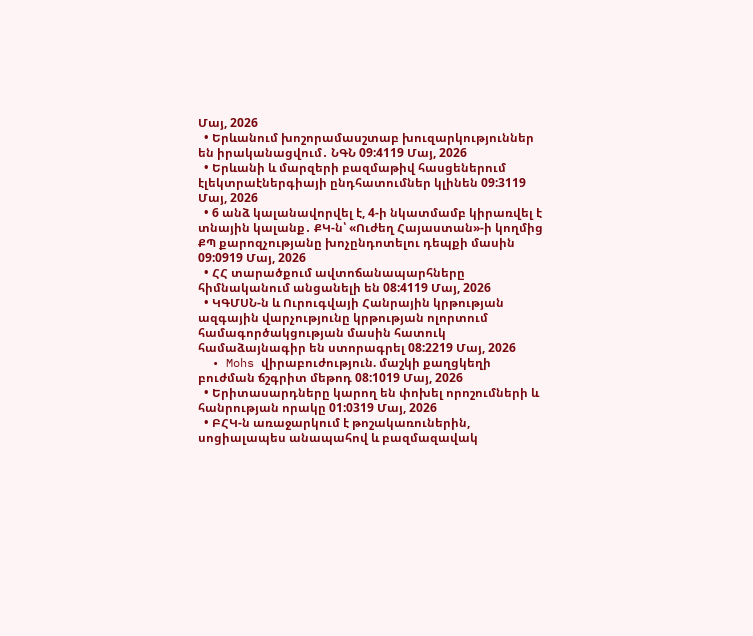Մայ, 2026
  • Երևանում խոշորամասշտաբ խուզարկություններ են իրականացվում․ ՆԳՆ 09:4119 Մայ, 2026
  • Երևանի և մարզերի բազմաթիվ հասցեներում էլեկտրաէներգիայի ընդհատումներ կլինեն 09:3119 Մայ, 2026
  • 6 անձ կալանավորվել է, 4-ի նկատմամբ կիրառվել է տնային կալանք․ ՔԿ-ն՝ «Ուժեղ Հայաստան»-ի կողմից ՔՊ քարոզչությանը խոչընդոտելու դեպքի մասին 09:0919 Մայ, 2026
  • ՀՀ տարածքում ավտոճանապարհները հիմնականում անցանելի են 08:4119 Մայ, 2026
  • ԿԳՄՍՆ-ն և Ուրուգվայի Հանրային կրթության ազգային վարչությունը կրթության ոլորտում համագործակցության մասին հատուկ համաձայնագիր են ստորագրել 08:2219 Մայ, 2026
  • Mohs վիրաբուժություն. մաշկի քաղցկեղի բուժման ճշգրիտ մեթոդ 08:1019 Մայ, 2026
  • Երիտասարդները կարող են փոխել որոշումների և հանրության որակը 01:0319 Մայ, 2026
  • ԲՀԿ-ն առաջարկում է թոշակառուներին, սոցիալապես անապահով և բազմազավակ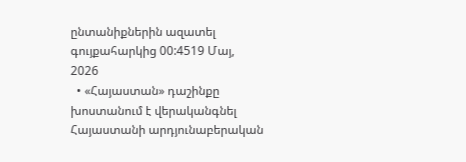ընտանիքներին ազատել գույքահարկից 00:4519 Մայ, 2026
  • «Հայաստան» դաշինքը խոստանում է վերականգնել Հայաստանի արդյունաբերական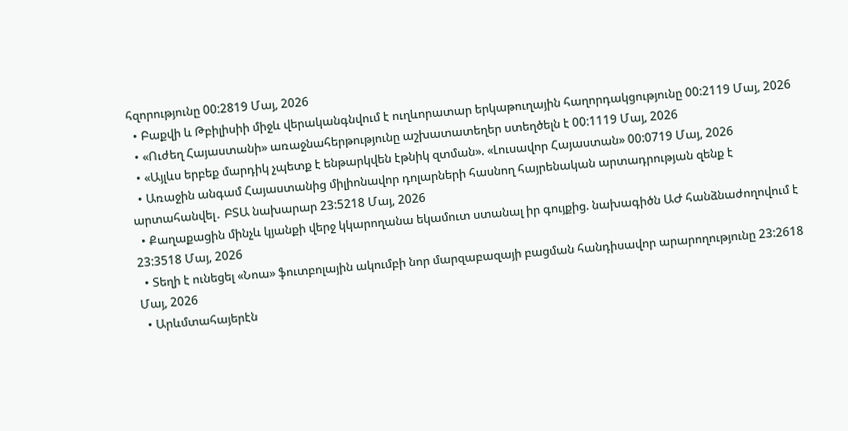հզորությունը 00:2819 Մայ, 2026
  • Բաքվի և Թբիլիսիի միջև վերականգնվում է ուղևորատար երկաթուղային հաղորդակցությունը 00:2119 Մայ, 2026
  • «Ուժեղ Հայաստանի» առաջնահերթությունը աշխատատեղեր ստեղծելն է 00:1119 Մայ, 2026
  • «Այլևս երբեք մարդիկ չպետք է ենթարկվեն էթնիկ զտման». «Լուսավոր Հայաստան» 00:0719 Մայ, 2026
  • Առաջին անգամ Հայաստանից միլիոնավոր դոլարների հասնող հայրենական արտադրության զենք է արտահանվել․ ԲՏԱ նախարար 23:5218 Մայ, 2026
  • Քաղաքացին մինչև կյանքի վերջ կկարողանա եկամուտ ստանալ իր գույքից. նախագիծն ԱԺ հանձնաժողովում է 23:3518 Մայ, 2026
  • Տեղի է ունեցել «Նոա» ֆուտբոլային ակումբի նոր մարզաբազայի բացման հանդիսավոր արարողությունը 23:2618 Մայ, 2026
  • Արևմտահայերէն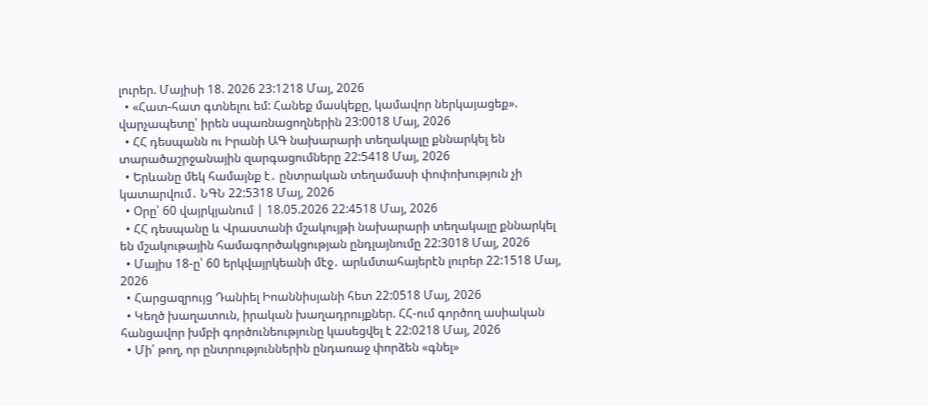լուրեր. Մայիսի 18. 2026 23:1218 Մայ, 2026
  • «Հատ-հատ գտնելու եմ: Հանեք մասկեքը, կամավոր ներկայացեք». վարչապետը՝ իրեն սպառնացողներին 23:0018 Մայ, 2026
  • ՀՀ դեսպանն ու Իրանի ԱԳ նախարարի տեղակալը քննարկել են տարածաշրջանային զարգացումները 22:5418 Մայ, 2026
  • Երևանը մեկ համայնք է․ ընտրական տեղամասի փոփոխություն չի կատարվում․ ՆԳՆ 22:5318 Մայ, 2026
  • Օրը՝ 60 վայրկյանում | 18.05.2026 22:4518 Մայ, 2026
  • ՀՀ դեսպանը և Վրաստանի մշակույթի նախարարի տեղակալը քննարկել են մշակութային համագործակցության ընդլայնումը 22:3018 Մայ, 2026
  • Մայիս 18-ը՝ 60 երկվայրկեանի մէջ․ արևմտահայերէն լուրեր 22:1518 Մայ, 2026
  • Հարցազրույց Դանիել Իոաննիսյանի հետ 22:0518 Մայ, 2026
  • Կեղծ խաղատուն, իրական խաղադրույքներ. ՀՀ-ում գործող ասիական հանցավոր խմբի գործունեությունը կասեցվել է 22:0218 Մայ, 2026
  • Մի՛ թող, որ ընտրություններին ընդառաջ փորձեն «գնել»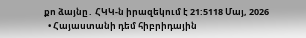քո ձայնը․ ՀԿԿ-ն իրազեկում է 21:5118 Մայ, 2026
  • Հայաստանի դեմ հիբրիդային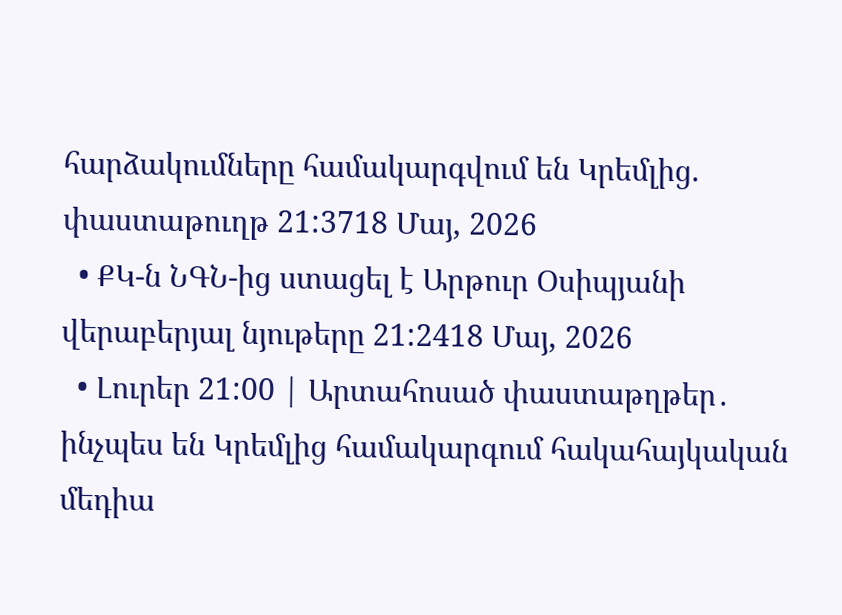հարձակումները համակարգվում են Կրեմլից. փաստաթուղթ 21:3718 Մայ, 2026
  • ՔԿ-ն ՆԳՆ-ից ստացել է Արթուր Օսիպյանի վերաբերյալ նյութերը 21:2418 Մայ, 2026
  • Լուրեր 21:00 | Արտահոսած փաստաթղթեր․ ինչպես են Կրեմլից համակարգում հակահայկական մեդիա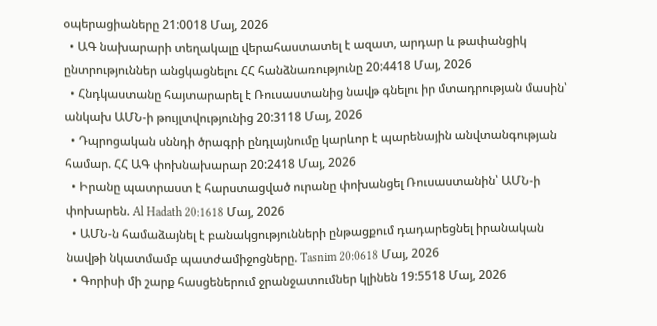օպերացիաները 21:0018 Մայ, 2026
  • ԱԳ նախարարի տեղակալը վերահաստատել է ազատ, արդար և թափանցիկ ընտրություններ անցկացնելու ՀՀ հանձնառությունը 20:4418 Մայ, 2026
  • Հնդկաստանը հայտարարել է Ռուսաստանից նավթ գնելու իր մտադրության մասին՝ անկախ ԱՄՆ-ի թույլտվությունից 20:3118 Մայ, 2026
  • Դպրոցական սննդի ծրագրի ընդլայնումը կարևոր է պարենային անվտանգության համար. ՀՀ ԱԳ փոխնախարար 20:2418 Մայ, 2026
  • Իրանը պատրաստ է հարստացված ուրանը փոխանցել Ռուսաստանին՝ ԱՄՆ-ի փոխարեն. Al Hadath 20:1618 Մայ, 2026
  • ԱՄՆ-ն համաձայնել է բանակցությունների ընթացքում դադարեցնել իրանական նավթի նկատմամբ պատժամիջոցները. Tasnim 20:0618 Մայ, 2026
  • Գորիսի մի շարք հասցեներում ջրանջատումներ կլինեն 19:5518 Մայ, 2026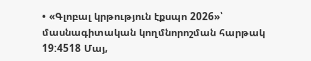• «Գլոբալ կրթություն էքսպո 2026»՝ մասնագիտական կողմնորոշման հարթակ 19:4518 Մայ,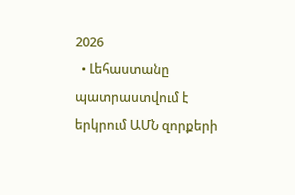2026
  • Լեհաստանը պատրաստվում է երկրում ԱՄՆ զորքերի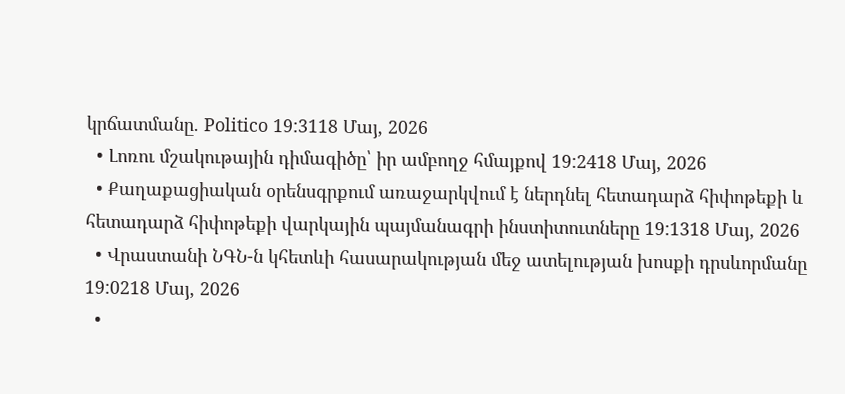կրճատմանը. Politico 19:3118 Մայ, 2026
  • Լոռու մշակութային դիմագիծը՝ իր ամբողջ հմայքով 19:2418 Մայ, 2026
  • Քաղաքացիական օրենսգրքում առաջարկվում է ներդնել հետադարձ հիփոթեքի և հետադարձ հիփոթեքի վարկային պայմանագրի ինստիտուտները 19:1318 Մայ, 2026
  • Վրաստանի ՆԳՆ-ն կհետևի հասարակության մեջ ատելության խոսքի դրսևորմանը 19:0218 Մայ, 2026
  •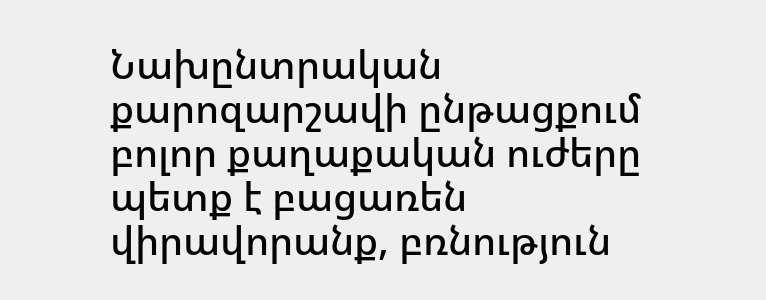Նախընտրական քարոզարշավի ընթացքում բոլոր քաղաքական ուժերը պետք է բացառեն վիրավորանք, բռնություն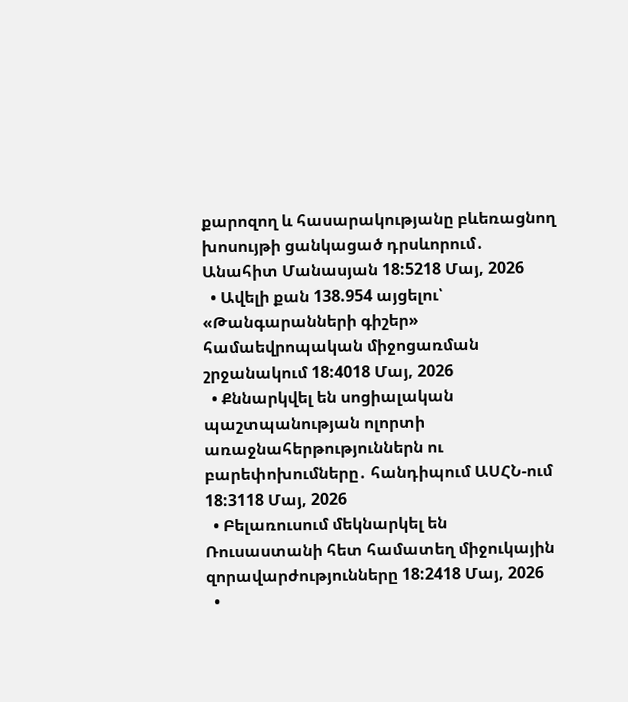քարոզող և հասարակությանը բևեռացնող խոսույթի ցանկացած դրսևորում․ Անահիտ Մանասյան 18:5218 Մայ, 2026
  • Ավելի քան 138.954 այցելու՝ «Թանգարանների գիշեր» համաեվրոպական միջոցառման շրջանակում 18:4018 Մայ, 2026
  • Քննարկվել են սոցիալական պաշտպանության ոլորտի առաջնահերթություններն ու բարեփոխումները․ հանդիպում ԱՍՀՆ-ում 18:3118 Մայ, 2026
  • Բելառուսում մեկնարկել են Ռուսաստանի հետ համատեղ միջուկային զորավարժությունները 18:2418 Մայ, 2026
  •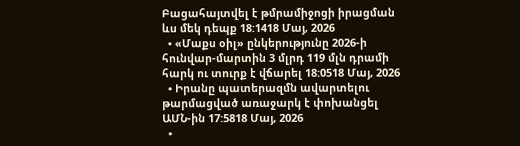Բացահայտվել է թմրամիջոցի իրացման ևս մեկ դեպք 18:1418 Մայ, 2026
  • «Մաքս օիլ» ընկերությունը 2026-ի հունվար-մարտին 3 մլրդ 119 մլն դրամի հարկ ու տուրք է վճարել 18:0518 Մայ, 2026
  • Իրանը պատերազմն ավարտելու թարմացված առաջարկ է փոխանցել ԱՄՆ-ին 17:5818 Մայ, 2026
  •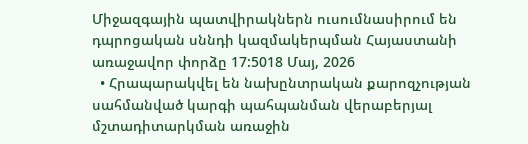Միջազգային պատվիրակներն ուսումնասիրում են դպրոցական սննդի կազմակերպման Հայաստանի առաջավոր փորձը 17:5018 Մայ, 2026
  • Հրապարակվել են նախընտրական քարոզչության սահմանված կարգի պահպանման վերաբերյալ մշտադիտարկման առաջին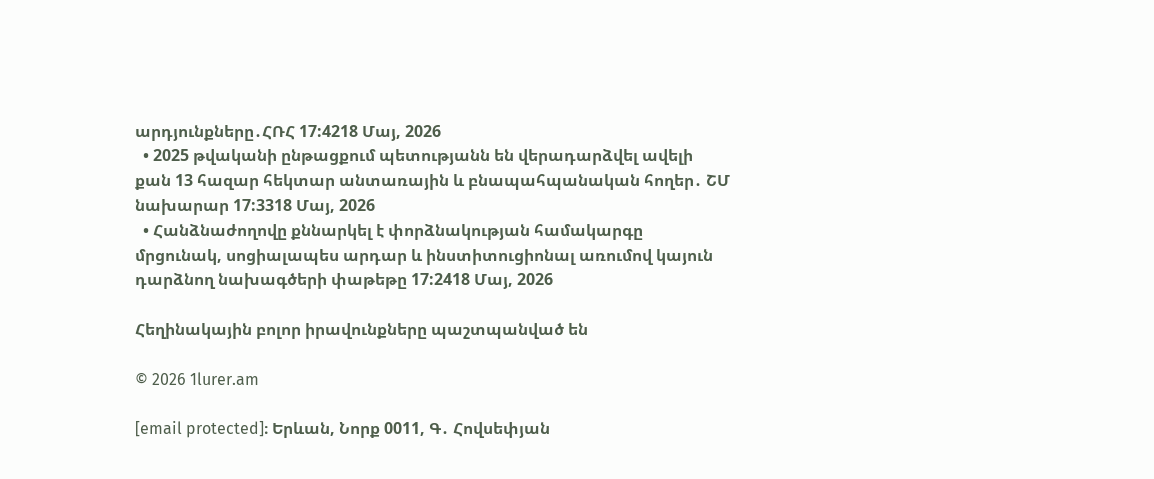արդյունքները․ՀՌՀ 17:4218 Մայ, 2026
  • 2025 թվականի ընթացքում պետությանն են վերադարձվել ավելի քան 13 հազար հեկտար անտառային և բնապահպանական հողեր․ ՇՄ նախարար 17:3318 Մայ, 2026
  • Հանձնաժողովը քննարկել է փորձնակության համակարգը մրցունակ, սոցիալապես արդար և ինստիտուցիոնալ առումով կայուն դարձնող նախագծերի փաթեթը 17:2418 Մայ, 2026

Հեղինակային բոլոր իրավունքները պաշտպանված են

© 2026 1lurer.am

[email protected]։ Երևան, Նորք 0011, Գ․ Հովսեփյան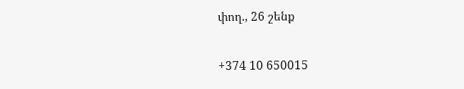փող., 26 շենք

+374 10 650015